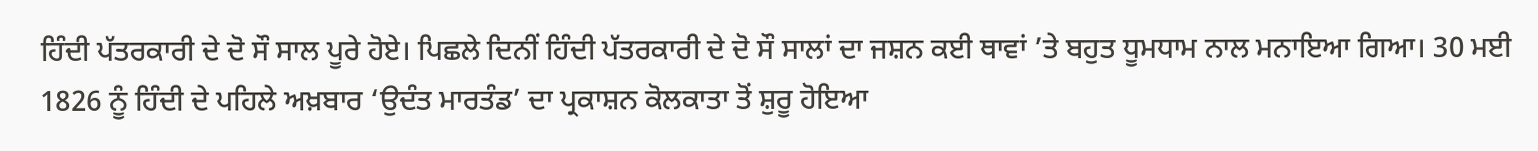ਹਿੰਦੀ ਪੱਤਰਕਾਰੀ ਦੇ ਦੋ ਸੌ ਸਾਲ ਪੂਰੇ ਹੋਏ। ਪਿਛਲੇ ਦਿਨੀਂ ਹਿੰਦੀ ਪੱਤਰਕਾਰੀ ਦੇ ਦੋ ਸੌ ਸਾਲਾਂ ਦਾ ਜਸ਼ਨ ਕਈ ਥਾਵਾਂ ’ਤੇ ਬਹੁਤ ਧੂਮਧਾਮ ਨਾਲ ਮਨਾਇਆ ਗਿਆ। 30 ਮਈ 1826 ਨੂੰ ਹਿੰਦੀ ਦੇ ਪਹਿਲੇ ਅਖ਼ਬਾਰ ‘ਉਦੰਤ ਮਾਰਤੰਡ’ ਦਾ ਪ੍ਰਕਾਸ਼ਨ ਕੋਲਕਾਤਾ ਤੋਂ ਸ਼ੁਰੂ ਹੋਇਆ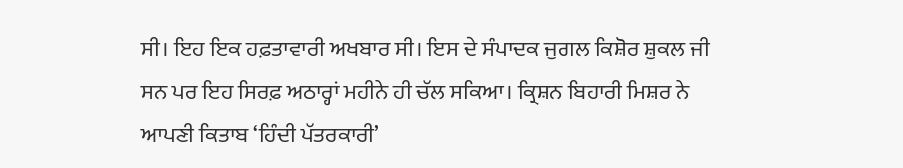ਸੀ। ਇਹ ਇਕ ਹਫ਼ਤਾਵਾਰੀ ਅਖਬਾਰ ਸੀ। ਇਸ ਦੇ ਸੰਪਾਦਕ ਜੁਗਲ ਕਿਸ਼ੋਰ ਸ਼ੁਕਲ ਜੀ ਸਨ ਪਰ ਇਹ ਸਿਰਫ਼ ਅਠਾਰ੍ਹਾਂ ਮਹੀਨੇ ਹੀ ਚੱਲ ਸਕਿਆ। ਕ੍ਰਿਸ਼ਨ ਬਿਹਾਰੀ ਮਿਸ਼ਰ ਨੇ ਆਪਣੀ ਕਿਤਾਬ ‘ਹਿੰਦੀ ਪੱਤਰਕਾਰੀ’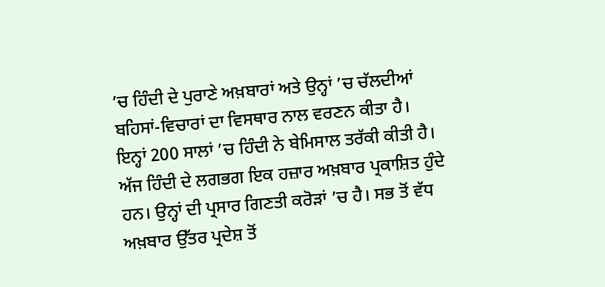’ਚ ਹਿੰਦੀ ਦੇ ਪੁਰਾਣੇ ਅਖ਼ਬਾਰਾਂ ਅਤੇ ਉਨ੍ਹਾਂ ’ਚ ਚੱਲਦੀਆਂ ਬਹਿਸਾਂ-ਵਿਚਾਰਾਂ ਦਾ ਵਿਸਥਾਰ ਨਾਲ ਵਰਣਨ ਕੀਤਾ ਹੈ।
ਇਨ੍ਹਾਂ 200 ਸਾਲਾਂ ’ਚ ਹਿੰਦੀ ਨੇ ਬੇਮਿਸਾਲ ਤਰੱਕੀ ਕੀਤੀ ਹੈ। ਅੱਜ ਹਿੰਦੀ ਦੇ ਲਗਭਗ ਇਕ ਹਜ਼ਾਰ ਅਖ਼ਬਾਰ ਪ੍ਰਕਾਸ਼ਿਤ ਹੁੰਦੇ ਹਨ। ਉਨ੍ਹਾਂ ਦੀ ਪ੍ਰਸਾਰ ਗਿਣਤੀ ਕਰੋੜਾਂ ’ਚ ਹੈ। ਸਭ ਤੋਂ ਵੱਧ ਅਖ਼ਬਾਰ ਉੱਤਰ ਪ੍ਰਦੇਸ਼ ਤੋਂ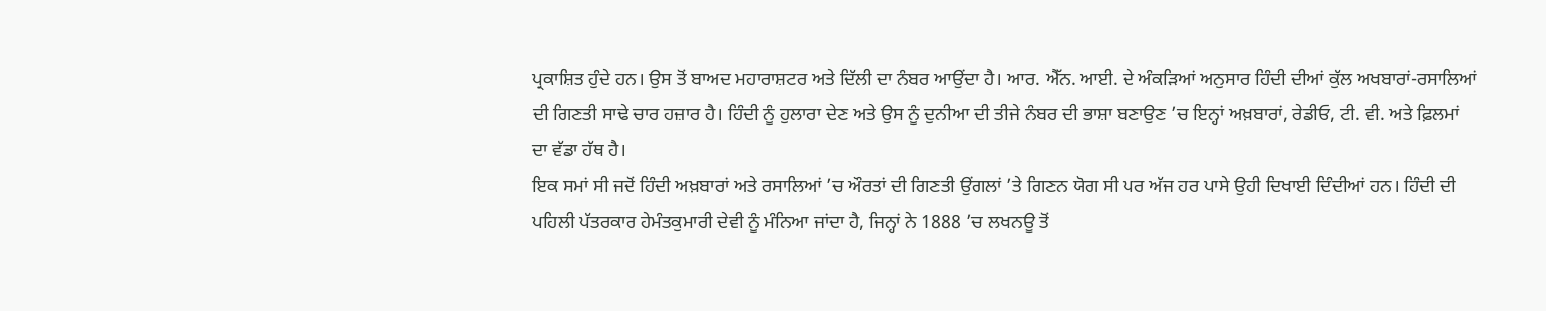ਪ੍ਰਕਾਸ਼ਿਤ ਹੁੰਦੇ ਹਨ। ਉਸ ਤੋਂ ਬਾਅਦ ਮਹਾਰਾਸ਼ਟਰ ਅਤੇ ਦਿੱਲੀ ਦਾ ਨੰਬਰ ਆਉਂਦਾ ਹੈ। ਆਰ. ਐੱਨ. ਆਈ. ਦੇ ਅੰਕੜਿਆਂ ਅਨੁਸਾਰ ਹਿੰਦੀ ਦੀਆਂ ਕੁੱਲ ਅਖਬਾਰਾਂ-ਰਸਾਲਿਆਂ ਦੀ ਗਿਣਤੀ ਸਾਢੇ ਚਾਰ ਹਜ਼ਾਰ ਹੈ। ਹਿੰਦੀ ਨੂੰ ਹੁਲਾਰਾ ਦੇਣ ਅਤੇ ਉਸ ਨੂੰ ਦੁਨੀਆ ਦੀ ਤੀਜੇ ਨੰਬਰ ਦੀ ਭਾਸ਼ਾ ਬਣਾਉਣ ’ਚ ਇਨ੍ਹਾਂ ਅਖ਼ਬਾਰਾਂ, ਰੇਡੀਓ, ਟੀ. ਵੀ. ਅਤੇ ਫ਼ਿਲਮਾਂ ਦਾ ਵੱਡਾ ਹੱਥ ਹੈ।
ਇਕ ਸਮਾਂ ਸੀ ਜਦੋਂ ਹਿੰਦੀ ਅਖ਼ਬਾਰਾਂ ਅਤੇ ਰਸਾਲਿਆਂ ’ਚ ਔਰਤਾਂ ਦੀ ਗਿਣਤੀ ਉਂਗਲਾਂ ’ਤੇ ਗਿਣਨ ਯੋਗ ਸੀ ਪਰ ਅੱਜ ਹਰ ਪਾਸੇ ਉਹੀ ਦਿਖਾਈ ਦਿੰਦੀਆਂ ਹਨ। ਹਿੰਦੀ ਦੀ ਪਹਿਲੀ ਪੱਤਰਕਾਰ ਹੇਮੰਤਕੁਮਾਰੀ ਦੇਵੀ ਨੂੰ ਮੰਨਿਆ ਜਾਂਦਾ ਹੈ, ਜਿਨ੍ਹਾਂ ਨੇ 1888 ’ਚ ਲਖਨਊ ਤੋਂ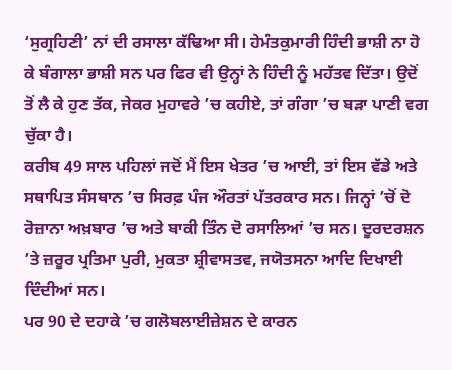‘ਸੁਗ੍ਰਹਿਣੀ’ ਨਾਂ ਦੀ ਰਸਾਲਾ ਕੱਢਿਆ ਸੀ। ਹੇਮੰਤਕੁਮਾਰੀ ਹਿੰਦੀ ਭਾਸ਼ੀ ਨਾ ਹੋ ਕੇ ਬੰਗਾਲਾ ਭਾਸ਼ੀ ਸਨ ਪਰ ਫਿਰ ਵੀ ਉਨ੍ਹਾਂ ਨੇ ਹਿੰਦੀ ਨੂੰ ਮਹੱਤਵ ਦਿੱਤਾ। ਉਦੋਂ ਤੋਂ ਲੈ ਕੇ ਹੁਣ ਤੱਕ, ਜੇਕਰ ਮੁਹਾਵਰੇ ’ਚ ਕਹੀਏ, ਤਾਂ ਗੰਗਾ ’ਚ ਬੜਾ ਪਾਣੀ ਵਗ ਚੁੱਕਾ ਹੈ।
ਕਰੀਬ 49 ਸਾਲ ਪਹਿਲਾਂ ਜਦੋਂ ਮੈਂ ਇਸ ਖੇਤਰ ’ਚ ਆਈ, ਤਾਂ ਇਸ ਵੱਡੇ ਅਤੇ ਸਥਾਪਿਤ ਸੰਸਥਾਨ ’ਚ ਸਿਰਫ਼ ਪੰਜ ਔਰਤਾਂ ਪੱਤਰਕਾਰ ਸਨ। ਜਿਨ੍ਹਾਂ ’ਚੋਂ ਦੋ ਰੋਜ਼ਾਨਾ ਅਖ਼ਬਾਰ ’ਚ ਅਤੇ ਬਾਕੀ ਤਿੰਨ ਦੋ ਰਸਾਲਿਆਂ ’ਚ ਸਨ। ਦੂਰਦਰਸ਼ਨ ’ਤੇ ਜ਼ਰੂਰ ਪ੍ਰਤਿਮਾ ਪੁਰੀ, ਮੁਕਤਾ ਸ਼੍ਰੀਵਾਸਤਵ, ਜਯੋਤਸਨਾ ਆਦਿ ਦਿਖਾਈ ਦਿੰਦੀਆਂ ਸਨ।
ਪਰ 90 ਦੇ ਦਹਾਕੇ ’ਚ ਗਲੋਬਲਾਈਜ਼ੇਸ਼ਨ ਦੇ ਕਾਰਨ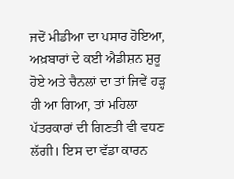ਜਦੋਂ ਮੀਡੀਆ ਦਾ ਪਸਾਰ ਹੋਇਆ, ਅਖ਼ਬਾਰਾਂ ਦੇ ਕਈ ਐਡੀਸ਼ਨ ਸ਼ੁਰੂ ਹੋਏ ਅਤੇ ਚੈਨਲਾਂ ਦਾ ਤਾਂ ਜਿਵੇਂ ਹੜ੍ਹ ਹੀ ਆ ਗਿਆ, ਤਾਂ ਮਹਿਲਾ ਪੱਤਰਕਾਰਾਂ ਦੀ ਗਿਣਤੀ ਵੀ ਵਧਣ ਲੱਗੀ। ਇਸ ਦਾ ਵੱਡਾ ਕਾਰਨ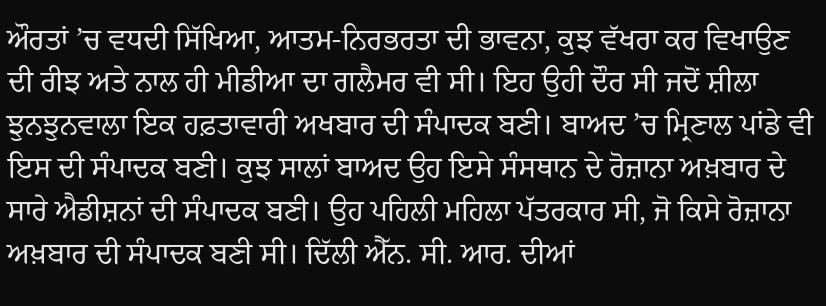ਔਰਤਾਂ ’ਚ ਵਧਦੀ ਸਿੱਖਿਆ, ਆਤਮ-ਨਿਰਭਰਤਾ ਦੀ ਭਾਵਨਾ, ਕੁਝ ਵੱਖਰਾ ਕਰ ਵਿਖਾਉਣ ਦੀ ਰੀਝ ਅਤੇ ਨਾਲ ਹੀ ਮੀਡੀਆ ਦਾ ਗਲੈਮਰ ਵੀ ਸੀ। ਇਹ ਉਹੀ ਦੌਰ ਸੀ ਜਦੋਂ ਸ਼ੀਲਾ ਝੁਨਝੁਨਵਾਲਾ ਇਕ ਹਫ਼ਤਾਵਾਰੀ ਅਖਬਾਰ ਦੀ ਸੰਪਾਦਕ ਬਣੀ। ਬਾਅਦ ’ਚ ਮ੍ਰਿਣਾਲ ਪਾਂਡੇ ਵੀ ਇਸ ਦੀ ਸੰਪਾਦਕ ਬਣੀ। ਕੁਝ ਸਾਲਾਂ ਬਾਅਦ ਉਹ ਇਸੇ ਸੰਸਥਾਨ ਦੇ ਰੋਜ਼ਾਨਾ ਅਖ਼ਬਾਰ ਦੇ ਸਾਰੇ ਐਡੀਸ਼ਨਾਂ ਦੀ ਸੰਪਾਦਕ ਬਣੀ। ਉਹ ਪਹਿਲੀ ਮਹਿਲਾ ਪੱਤਰਕਾਰ ਸੀ, ਜੋ ਕਿਸੇ ਰੋਜ਼ਾਨਾ ਅਖ਼ਬਾਰ ਦੀ ਸੰਪਾਦਕ ਬਣੀ ਸੀ। ਦਿੱਲੀ ਐੱਨ. ਸੀ. ਆਰ. ਦੀਆਂ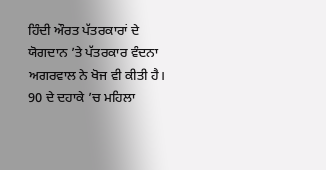ਹਿੰਦੀ ਔਰਤ ਪੱਤਰਕਾਰਾਂ ਦੇ ਯੋਗਦਾਨ ’ਤੇ ਪੱਤਰਕਾਰ ਵੰਦਨਾ ਅਗਰਵਾਲ ਨੇ ਖੋਜ ਵੀ ਕੀਤੀ ਹੈ।
90 ਦੇ ਦਹਾਕੇ ’ਚ ਮਹਿਲਾ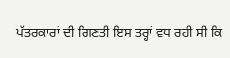ਪੱਤਰਕਾਰਾਂ ਦੀ ਗਿਣਤੀ ਇਸ ਤਰ੍ਹਾਂ ਵਧ ਰਹੀ ਸੀ ਕਿ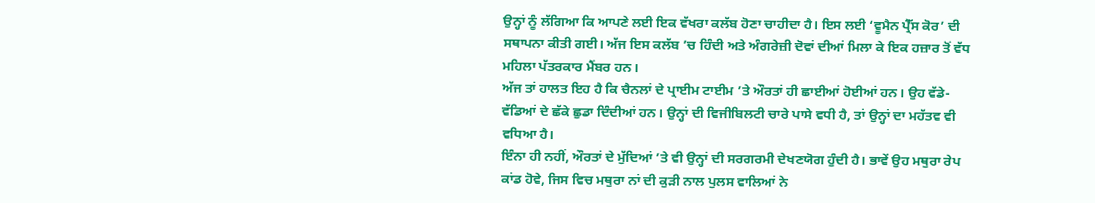ਉਨ੍ਹਾਂ ਨੂੰ ਲੱਗਿਆ ਕਿ ਆਪਣੇ ਲਈ ਇਕ ਵੱਖਰਾ ਕਲੱਬ ਹੋਣਾ ਚਾਹੀਦਾ ਹੈ। ਇਸ ਲਈ ‘ਵੂਮੈਨ ਪ੍ਰੈੱਸ ਕੋਰ’ ਦੀ ਸਥਾਪਨਾ ਕੀਤੀ ਗਈ। ਅੱਜ ਇਸ ਕਲੱਬ ’ਚ ਹਿੰਦੀ ਅਤੇ ਅੰਗਰੇਜ਼ੀ ਦੋਵਾਂ ਦੀਆਂ ਮਿਲਾ ਕੇ ਇਕ ਹਜ਼ਾਰ ਤੋਂ ਵੱਧ ਮਹਿਲਾ ਪੱਤਰਕਾਰ ਮੈਂਬਰ ਹਨ।
ਅੱਜ ਤਾਂ ਹਾਲਤ ਇਹ ਹੈ ਕਿ ਚੈਨਲਾਂ ਦੇ ਪ੍ਰਾਈਮ ਟਾਈਮ ’ਤੇ ਔਰਤਾਂ ਹੀ ਛਾਈਆਂ ਹੋਈਆਂ ਹਨ। ਉਹ ਵੱਡੇ-ਵੱਡਿਆਂ ਦੇ ਛੱਕੇ ਛੁਡਾ ਦਿੰਦੀਆਂ ਹਨ। ਉਨ੍ਹਾਂ ਦੀ ਵਿਜੀਬਿਲਟੀ ਚਾਰੇ ਪਾਸੇ ਵਧੀ ਹੈ, ਤਾਂ ਉਨ੍ਹਾਂ ਦਾ ਮਹੱਤਵ ਵੀ ਵਧਿਆ ਹੈ।
ਇੰਨਾ ਹੀ ਨਹੀਂ, ਔਰਤਾਂ ਦੇ ਮੁੱਦਿਆਂ ’ਤੇ ਵੀ ਉਨ੍ਹਾਂ ਦੀ ਸਰਗਰਮੀ ਦੇਖਣਯੋਗ ਹੁੰਦੀ ਹੈ। ਭਾਵੇਂ ਉਹ ਮਥੁਰਾ ਰੇਪ ਕਾਂਡ ਹੋਵੇ, ਜਿਸ ਵਿਚ ਮਥੁਰਾ ਨਾਂ ਦੀ ਕੁੜੀ ਨਾਲ ਪੁਲਸ ਵਾਲਿਆਂ ਨੇ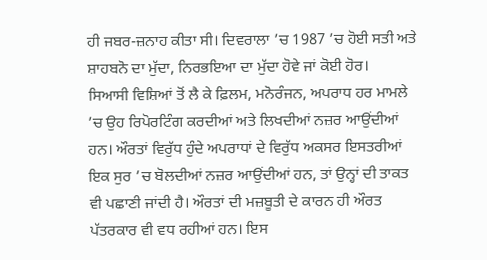ਹੀ ਜਬਰ-ਜ਼ਨਾਹ ਕੀਤਾ ਸੀ। ਦਿਵਰਾਲਾ ’ਚ 1987 ’ਚ ਹੋਈ ਸਤੀ ਅਤੇ ਸ਼ਾਹਬਨੋ ਦਾ ਮੁੱਦਾ, ਨਿਰਭਇਆ ਦਾ ਮੁੱਦਾ ਹੋਵੇ ਜਾਂ ਕੋਈ ਹੋਰ।
ਸਿਆਸੀ ਵਿਸ਼ਿਆਂ ਤੋਂ ਲੈ ਕੇ ਫ਼ਿਲਮ, ਮਨੋਰੰਜਨ, ਅਪਰਾਧ ਹਰ ਮਾਮਲੇ ’ਚ ਉਹ ਰਿਪੋਰਟਿੰਗ ਕਰਦੀਆਂ ਅਤੇ ਲਿਖਦੀਆਂ ਨਜ਼ਰ ਆਉਂਦੀਆਂ ਹਨ। ਔਰਤਾਂ ਵਿਰੁੱਧ ਹੁੰਦੇ ਅਪਰਾਧਾਂ ਦੇ ਵਿਰੁੱਧ ਅਕਸਰ ਇਸਤਰੀਆਂ ਇਕ ਸੁਰ ’ਚ ਬੋਲਦੀਆਂ ਨਜ਼ਰ ਆਉਂਦੀਆਂ ਹਨ, ਤਾਂ ਉਨ੍ਹਾਂ ਦੀ ਤਾਕਤ ਵੀ ਪਛਾਣੀ ਜਾਂਦੀ ਹੈ। ਔਰਤਾਂ ਦੀ ਮਜ਼ਬੂਤੀ ਦੇ ਕਾਰਨ ਹੀ ਔਰਤ ਪੱਤਰਕਾਰ ਵੀ ਵਧ ਰਹੀਆਂ ਹਨ। ਇਸ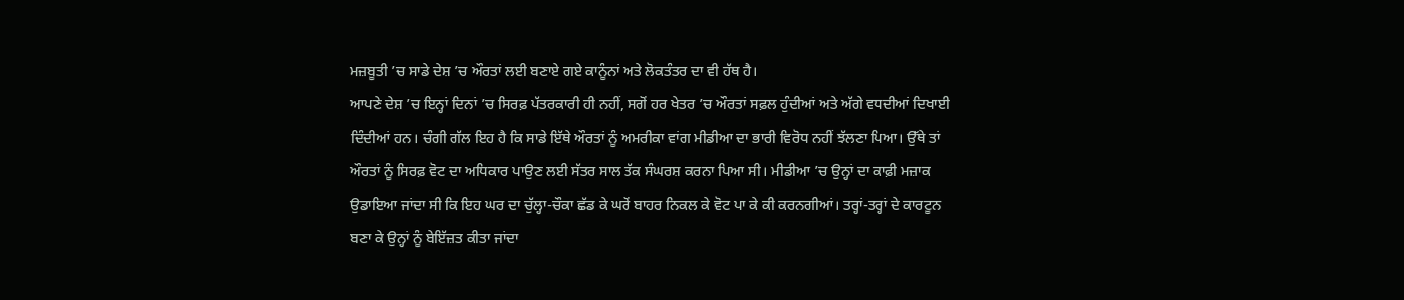ਮਜ਼ਬੂਤੀ ’ਚ ਸਾਡੇ ਦੇਸ਼ ’ਚ ਔਰਤਾਂ ਲਈ ਬਣਾਏ ਗਏ ਕਾਨੂੰਨਾਂ ਅਤੇ ਲੋਕਤੰਤਰ ਦਾ ਵੀ ਹੱਥ ਹੈ।
ਆਪਣੇ ਦੇਸ਼ ’ਚ ਇਨ੍ਹਾਂ ਦਿਨਾਂ ’ਚ ਸਿਰਫ਼ ਪੱਤਰਕਾਰੀ ਹੀ ਨਹੀਂ, ਸਗੋਂ ਹਰ ਖੇਤਰ ’ਚ ਔਰਤਾਂ ਸਫ਼ਲ ਹੁੰਦੀਆਂ ਅਤੇ ਅੱਗੇ ਵਧਦੀਆਂ ਦਿਖਾਈ ਦਿੰਦੀਆਂ ਹਨ। ਚੰਗੀ ਗੱਲ ਇਹ ਹੈ ਕਿ ਸਾਡੇ ਇੱਥੇ ਔਰਤਾਂ ਨੂੰ ਅਮਰੀਕਾ ਵਾਂਗ ਮੀਡੀਆ ਦਾ ਭਾਰੀ ਵਿਰੋਧ ਨਹੀਂ ਝੱਲਣਾ ਪਿਆ। ਉੱਥੇ ਤਾਂ ਔਰਤਾਂ ਨੂੰ ਸਿਰਫ਼ ਵੋਟ ਦਾ ਅਧਿਕਾਰ ਪਾਉਣ ਲਈ ਸੱਤਰ ਸਾਲ ਤੱਕ ਸੰਘਰਸ਼ ਕਰਨਾ ਪਿਆ ਸੀ। ਮੀਡੀਆ ’ਚ ਉਨ੍ਹਾਂ ਦਾ ਕਾਫ਼ੀ ਮਜ਼ਾਕ ਉਡਾਇਆ ਜਾਂਦਾ ਸੀ ਕਿ ਇਹ ਘਰ ਦਾ ਚੁੱਲ੍ਹਾ-ਚੌਕਾ ਛੱਡ ਕੇ ਘਰੋਂ ਬਾਹਰ ਨਿਕਲ ਕੇ ਵੋਟ ਪਾ ਕੇ ਕੀ ਕਰਨਗੀਆਂ। ਤਰ੍ਹਾਂ-ਤਰ੍ਹਾਂ ਦੇ ਕਾਰਟੂਨ ਬਣਾ ਕੇ ਉਨ੍ਹਾਂ ਨੂੰ ਬੇਇੱਜ਼ਤ ਕੀਤਾ ਜਾਂਦਾ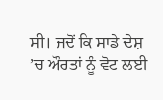ਸੀ। ਜਦੋਂ ਕਿ ਸਾਡੇ ਦੇਸ਼ ’ਚ ਔਰਤਾਂ ਨੂੰ ਵੋਟ ਲਈ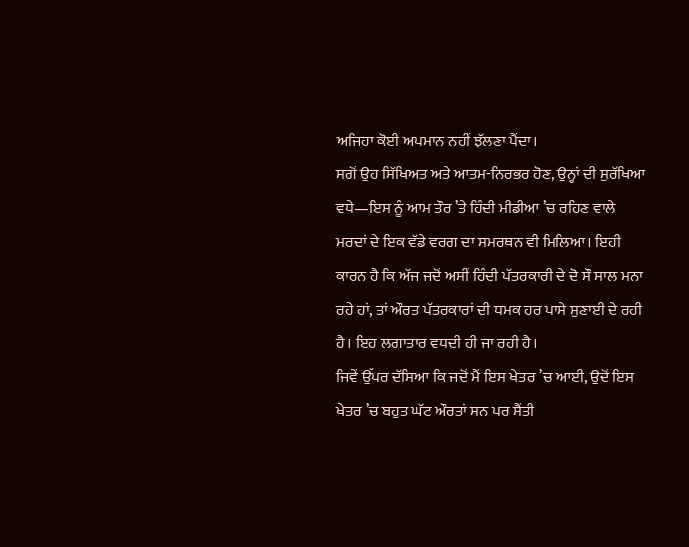ਅਜਿਹਾ ਕੋਈ ਅਪਮਾਨ ਨਹੀਂ ਝੱਲਣਾ ਪੈਂਦਾ।
ਸਗੋਂ ਉਹ ਸਿੱਖਿਅਤ ਅਤੇ ਆਤਮ-ਨਿਰਭਰ ਹੋਣ, ਉਨ੍ਹਾਂ ਦੀ ਸੁਰੱਖਿਆ ਵਧੇ—ਇਸ ਨੂੰ ਆਮ ਤੌਰ ’ਤੇ ਹਿੰਦੀ ਮੀਡੀਆ ’ਚ ਰਹਿਣ ਵਾਲੇ ਮਰਦਾਂ ਦੇ ਇਕ ਵੱਡੇ ਵਰਗ ਦਾ ਸਮਰਥਨ ਵੀ ਮਿਲਿਆ। ਇਹੀ ਕਾਰਨ ਹੈ ਕਿ ਅੱਜ ਜਦੋਂ ਅਸੀਂ ਹਿੰਦੀ ਪੱਤਰਕਾਰੀ ਦੇ ਦੋ ਸੌ ਸਾਲ ਮਨਾ ਰਹੇ ਹਾਂ, ਤਾਂ ਔਰਤ ਪੱਤਰਕਾਰਾਂ ਦੀ ਧਮਕ ਹਰ ਪਾਸੇ ਸੁਣਾਈ ਦੇ ਰਹੀ ਹੈ। ਇਹ ਲਗਾਤਾਰ ਵਧਦੀ ਹੀ ਜਾ ਰਹੀ ਹੈ।
ਜਿਵੇਂ ਉੱਪਰ ਦੱਸਿਆ ਕਿ ਜਦੋਂ ਮੈਂ ਇਸ ਖੇਤਰ ’ਚ ਆਈ, ਉਦੋਂ ਇਸ ਖੇਤਰ ’ਚ ਬਹੁਤ ਘੱਟ ਔਰਤਾਂ ਸਨ ਪਰ ਸੈਂਤੀ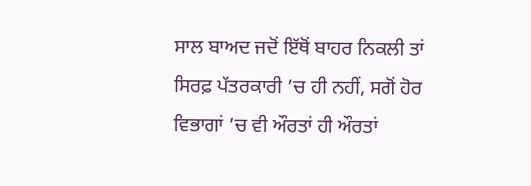ਸਾਲ ਬਾਅਦ ਜਦੋਂ ਇੱਥੋਂ ਬਾਹਰ ਨਿਕਲੀ ਤਾਂ ਸਿਰਫ਼ ਪੱਤਰਕਾਰੀ ’ਚ ਹੀ ਨਹੀਂ, ਸਗੋਂ ਹੋਰ ਵਿਭਾਗਾਂ ’ਚ ਵੀ ਔਰਤਾਂ ਹੀ ਔਰਤਾਂ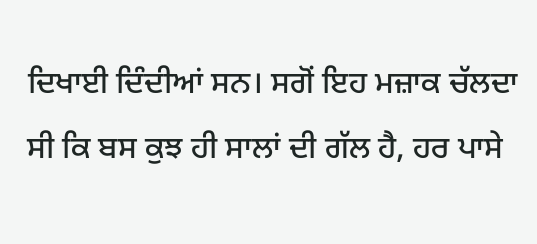ਦਿਖਾਈ ਦਿੰਦੀਆਂ ਸਨ। ਸਗੋਂ ਇਹ ਮਜ਼ਾਕ ਚੱਲਦਾ ਸੀ ਕਿ ਬਸ ਕੁਝ ਹੀ ਸਾਲਾਂ ਦੀ ਗੱਲ ਹੈ, ਹਰ ਪਾਸੇ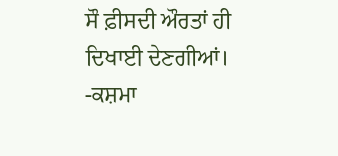ਸੌ ਫ਼ੀਸਦੀ ਔਰਤਾਂ ਹੀ ਦਿਖਾਈ ਦੇਣਗੀਆਂ।
-ਕਸ਼ਮਾ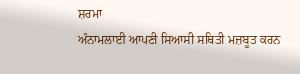ਸ਼ਰਮਾ
ਅੰਨਾਮਲਾਈ ਆਪਣੀ ਸਿਆਸੀ ਸਥਿਤੀ ਮਜ਼ਬੂਤ ਕਰਨ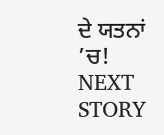ਦੇ ਯਤਨਾਂ ’ਚ!
NEXT STORY